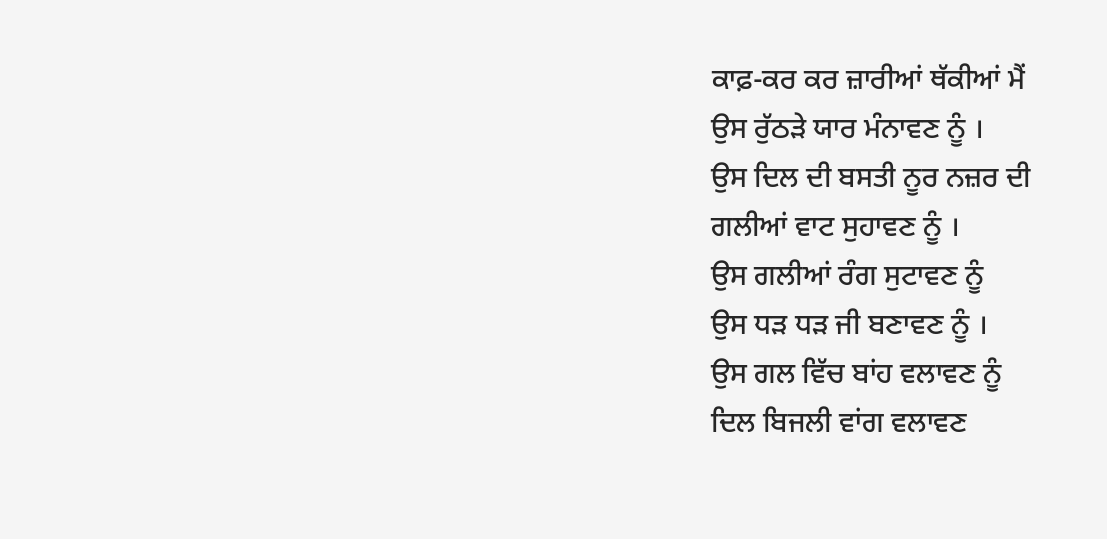ਕਾਫ਼-ਕਰ ਕਰ ਜ਼ਾਰੀਆਂ ਥੱਕੀਆਂ ਮੈਂ
ਉਸ ਰੁੱਠੜੇ ਯਾਰ ਮੰਨਾਵਣ ਨੂੰ ।
ਉਸ ਦਿਲ ਦੀ ਬਸਤੀ ਨੂਰ ਨਜ਼ਰ ਦੀ
ਗਲੀਆਂ ਵਾਟ ਸੁਹਾਵਣ ਨੂੰ ।
ਉਸ ਗਲੀਆਂ ਰੰਗ ਸੁਟਾਵਣ ਨੂੰ
ਉਸ ਧੜ ਧੜ ਜੀ ਬਣਾਵਣ ਨੂੰ ।
ਉਸ ਗਲ ਵਿੱਚ ਬਾਂਹ ਵਲਾਵਣ ਨੂੰ
ਦਿਲ ਬਿਜਲੀ ਵਾਂਗ ਵਲਾਵਣ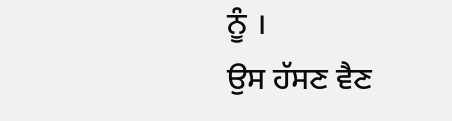ਨੂੰ ।
ਉਸ ਹੱਸਣ ਵੈਣ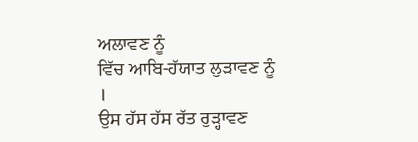ਅਲਾਵਣ ਨੂੰ
ਵਿੱਚ ਆਬਿ-ਹੱਯਾਤ ਲੁੜਾਵਣ ਨੂੰ ।
ਉਸ ਹੱਸ ਹੱਸ ਰੱਤ ਰੁੜ੍ਹਾਵਣ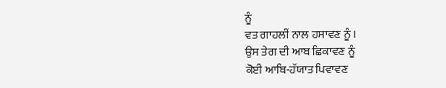ਨੂੰ
ਵਤ ਗਾਹਲੀਂ ਨਾਲ ਹਸਾਵਣ ਨੂੰ ।
ਉਸ ਤੇਗ ਦੀ ਆਬ ਛਿਕਾਵਣ ਨੂੰ
ਕੋਈ ਆਬਿ-ਹੱਯਾਤ ਪਿਵਾਵਣ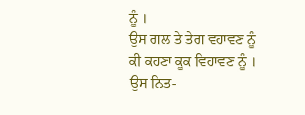ਨੂੰ ।
ਉਸ ਗਲ ਤੇ ਤੇਗ ਵਹਾਵਣ ਨੂੰ
ਕੀ ਕਹਣਾ ਕੂਕ ਵਿਹਾਵਣ ਨੂੰ ।
ਉਸ ਨਿਤ-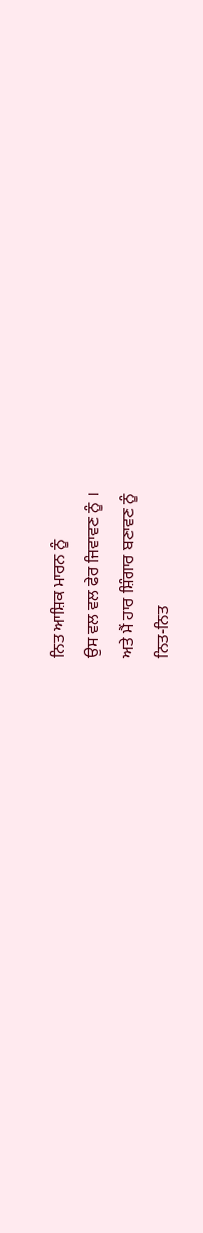ਨਿਤ ਆਸ਼ਿਕ ਮਾਰਨ ਨੂੰ
ਉਸ ਵਲ ਵਲ ਫੇਰ ਜਿਵਾਵਣ ਨੂੰ ।
ਅਤੇ ਮੈਂ ਹਾਰ ਸ਼ਿੰਗਾਰ ਬਣਾਵਣ ਨੂੰ
ਨਿਤ-ਨਿਤ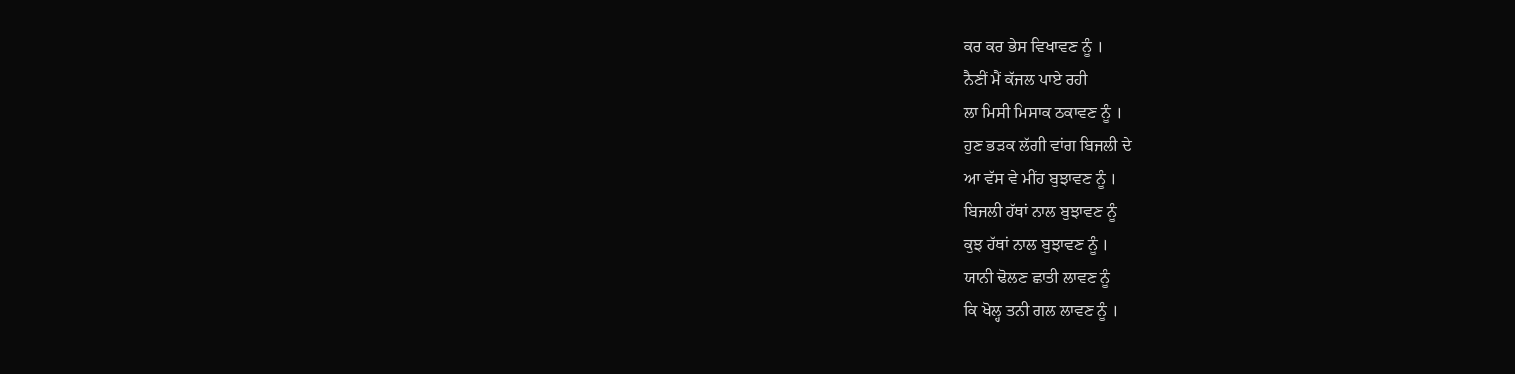ਕਰ ਕਰ ਭੇਸ ਵਿਖਾਵਣ ਨੂੰ ।
ਨੈਣੀਂ ਮੈਂ ਕੱਜਲ ਪਾਏ ਰਹੀ
ਲਾ ਮਿਸੀ ਮਿਸਾਕ ਠਕਾਵਣ ਨੂੰ ।
ਹੁਣ ਭੜਕ ਲੱਗੀ ਵਾਂਗ ਬਿਜਲੀ ਦੇ
ਆ ਵੱਸ ਵੇ ਮੀਂਹ ਬੁਝਾਵਣ ਨੂੰ ।
ਬਿਜਲੀ ਹੱਥਾਂ ਨਾਲ ਬੁਝਾਵਣ ਨੂੰ
ਕੁਝ ਹੱਥਾਂ ਨਾਲ ਬੁਝਾਵਣ ਨੂੰ ।
ਯਾਨੀ ਢੋਲਣ ਛਾਤੀ ਲਾਵਣ ਨੂੰ
ਕਿ ਖੋਲ੍ਹ ਤਨੀ ਗਲ ਲਾਵਣ ਨੂੰ ।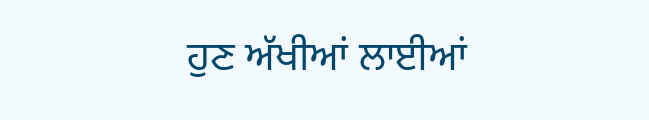ਹੁਣ ਅੱਖੀਆਂ ਲਾਈਆਂ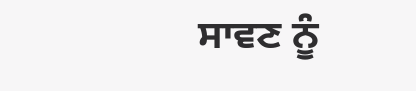ਸਾਵਣ ਨੂੰ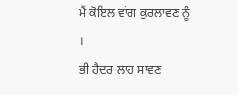ਮੈਂ ਕੋਇਲ ਵਾਂਗ ਕੁਰਲਾਵਣ ਨੂੰ ।
ਭੀ ਹੈਦਰ ਲਾਹ ਸਾਵਣ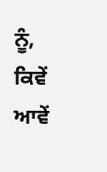ਨੂੰ,
ਕਿਵੇਂ ਆਵੇਂ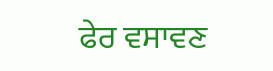ਫੇਰ ਵਸਾਵਣ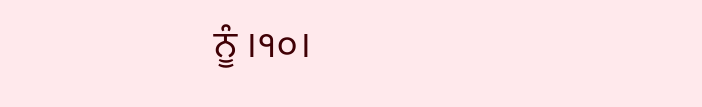ਨੂੰ ।੧੦।